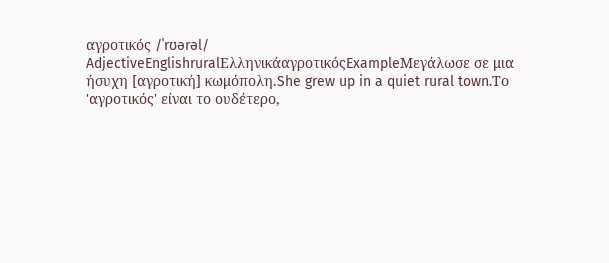αγροτικός /ˈrʊərəl/ AdjectiveEnglishruralΕλληνικάαγροτικόςExampleΜεγάλωσε σε μια ήσυχη [αγροτική] κωμόπολη.She grew up in a quiet rural town.Το 'αγροτικός' είναι το ουδέτερο,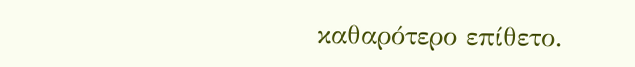καθαρότερο επίθετο.